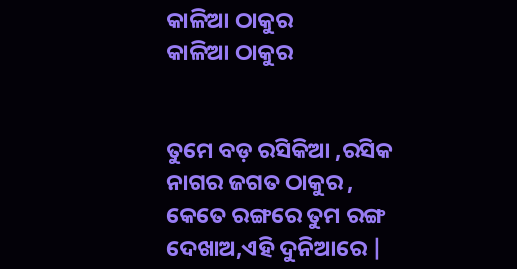କାଳିଆ ଠାକୁର
କାଳିଆ ଠାକୁର


ତୁମେ ବଡ଼ ରସିକିଆ ,ରସିକ ନାଗର ଜଗତ ଠାକୁର ,
କେତେ ରଙ୍ଗରେ ତୁମ ରଙ୍ଗ ଦେଖାଅ,ଏହି ଦୁନିଆରେ |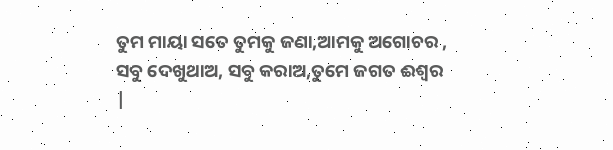ତୁମ ମାୟା ସତେ ତୁମକୁ ଜଣା,ଆମକୁ ଅଗୋଚର ,
ସବୁ ଦେଖୁଥାଅ, ସବୁ କରାଅ,ତୁମେ ଜଗତ ଈଶ୍ୱର |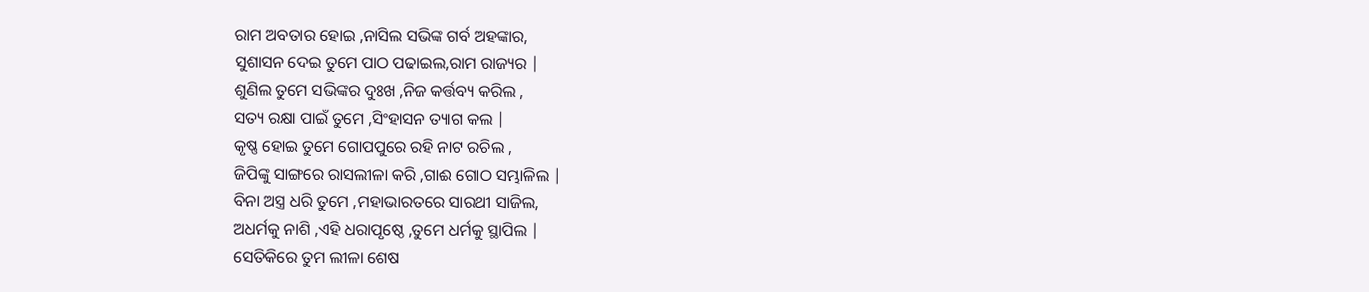ରାମ ଅବତାର ହୋଇ ,ନାସିଲ ସଭିଙ୍କ ଗର୍ବ ଅହଙ୍କାର,
ସୁଶାସନ ଦେଇ ତୁମେ ପାଠ ପଢାଇଲ,ରାମ ରାଜ୍ୟର |
ଶୁଣିଲ ତୁମେ ସଭିଙ୍କର ଦୁଃଖ ,ନିଜ କର୍ତ୍ତବ୍ୟ କରିଲ ,
ସତ୍ୟ ରକ୍ଷା ପାଇଁ ତୁମେ ,ସିଂହାସନ ତ୍ୟାଗ କଲ |
କୃଷ୍ଣ ହୋଇ ତୁମେ ଗୋପପୁରେ ରହି ନାଟ ରଚିଲ ,
ଜିପିଙ୍କୁ ସାଙ୍ଗରେ ରାସଲୀଳା କରି ,ଗାଈ ଗୋଠ ସମ୍ଭାଳିଲ |
ବିନା ଅସ୍ତ୍ର ଧରି ତୁମେ ,ମହାଭାରତରେ ସାରଥୀ ସାଜିଲ,
ଅଧର୍ମକୁ ନାଶି ,ଏହି ଧରାପୃଷ୍ଠେ ,ତୁମେ ଧର୍ମକୁ ସ୍ଥାପିଲ |
ସେତିକିରେ ତୁମ ଲୀଳା ଶେଷ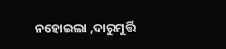ନହୋଇଲା ,ଦାରୁମୁର୍ତ୍ତି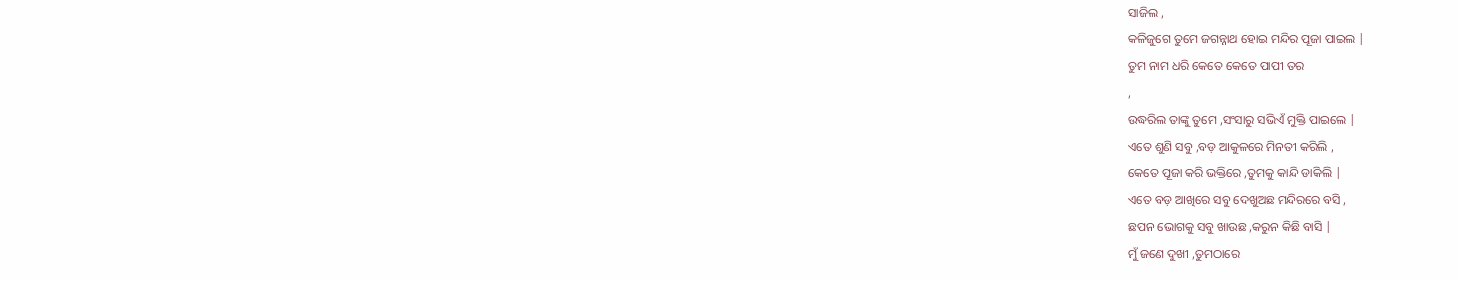ସାଜିଲ ,
କଳିଜୁଗେ ତୁମେ ଜଗନ୍ନାଥ ହୋଇ ମନ୍ଦିର ପୂଜା ପାଇଲ |
ତୁମ ନାମ ଧରି କେତେ କେତେ ପାପୀ ତର
,
ଉଦ୍ଧରିଲ ତାଙ୍କୁ ତୁମେ ,ସଂସାରୁ ସଭିଏଁ ମୁକ୍ତି ପାଇଲେ |
ଏତେ ଶୁଣି ସବୁ ,ବଡ଼ ଆକୁଳରେ ମିନତୀ କରିଲି ,
କେତେ ପୂଜା କରି ଭକ୍ତିରେ ,ତୁମକୁ କାନ୍ଦି ଡାକିଲି |
ଏତେ ବଡ଼ ଆଖିରେ ସବୁ ଦେଖୁଅଛ ମନ୍ଦିରରେ ବସି ,
ଛପନ ଭୋଗକୁ ସବୁ ଖାଉଛ ,କରୁନ କିଛି ବାସି |
ମୁଁ ଜଣେ ଦୁଖୀ ,ତୁମଠାରେ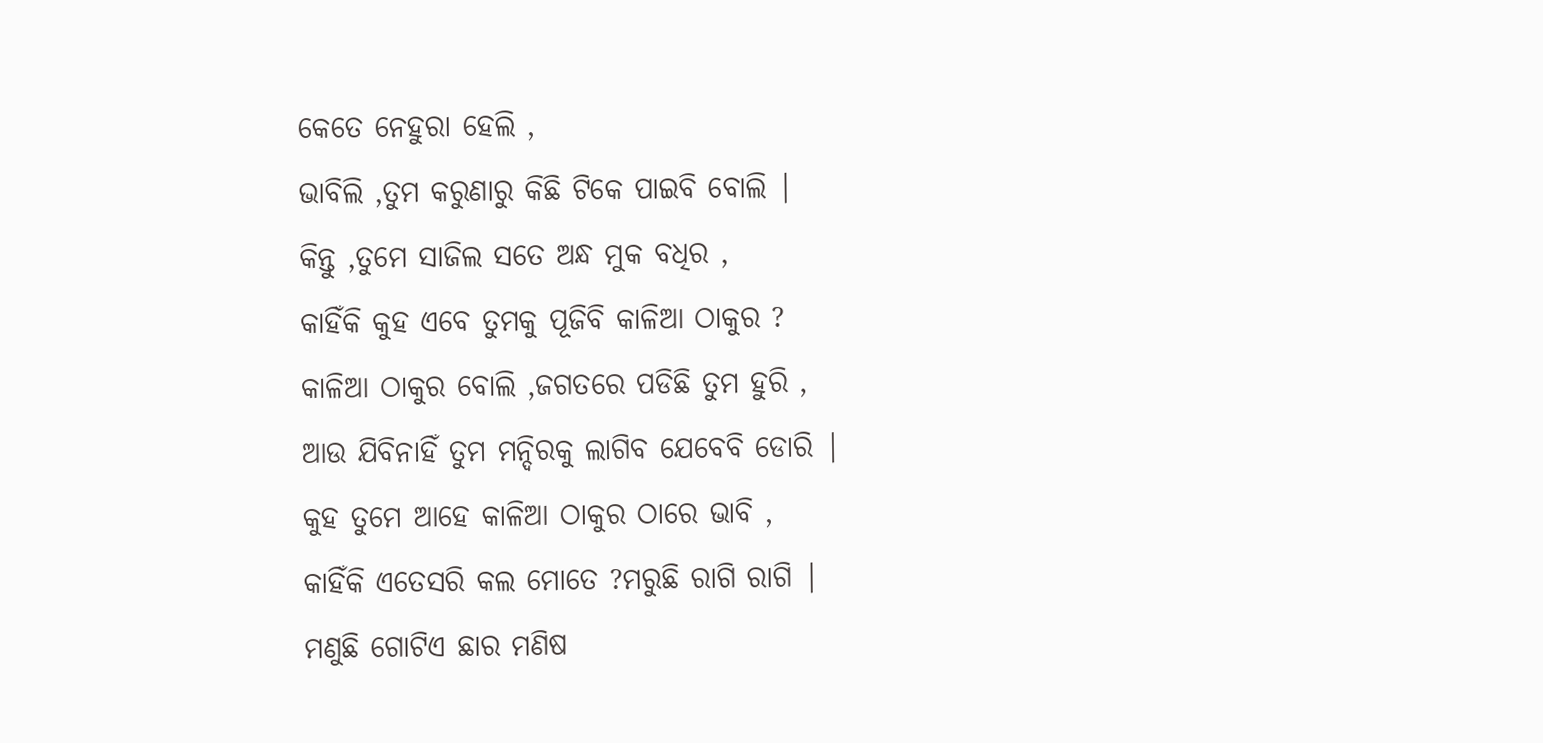କେତେ ନେହୁରା ହେଲି ,
ଭାବିଲି ,ତୁମ କରୁଣାରୁ କିଛି ଟିକେ ପାଇବି ବୋଲି |
କିନ୍ତୁ ,ତୁମେ ସାଜିଲ ସତେ ଅନ୍ଧ ମୁକ ବଧିର ,
କାହିଁକି କୁହ ଏବେ ତୁମକୁ ପୂଜିବି କାଳିଆ ଠାକୁର ?
କାଳିଆ ଠାକୁର ବୋଲି ,ଜଗତରେ ପଡିଛି ତୁମ ହୁରି ,
ଆଉ ଯିବିନାହିଁ ତୁମ ମନ୍ଦିରକୁ ଲାଗିବ ଯେବେବି ଡୋରି |
କୁହ ତୁମେ ଆହେ କାଳିଆ ଠାକୁର ଠାରେ ଭାବି ,
କାହିଁକି ଏତେସରି କଲ ମୋତେ ?ମରୁଛି ରାଗି ରାଗି |
ମଣୁଛି ଗୋଟିଏ ଛାର ମଣିଷ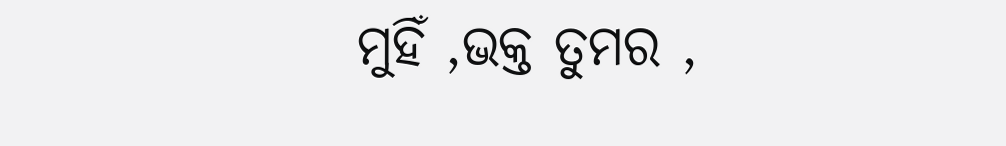ମୁହିଁ ,ଭକ୍ତ ତୁମର ,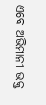ଏବେ ଅଭିମାନୀ ଭକ୍ତ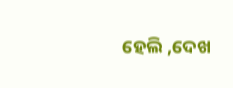ହେଲି ,ଦେଖ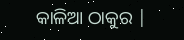କାଳିଆ ଠାକୁର |